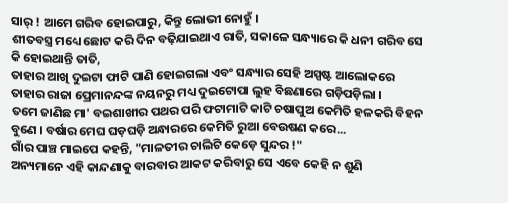ସାର୍ ! ଆମେ ଗରିବ ହୋଇପାରୁ, କିନ୍ତୁ ଲୋଭୀ ନୋହୁଁ ।
ଶୀତବସ୍ତ୍ର ମଧ୍ୟେ ଛୋଟ କରି ଦିନ ବଢ଼ିଯାଇଥାଏ ରାତି, ସକାଳେ ସନ୍ଧ୍ୟାରେ କି ଧନୀ ଗରିବ ସେ କି ହୋଇଥାନ୍ତି ତାତି,
ତାହାର ଆଖି ଦୁଇଟା ଫାଟି ପାଣି ହୋଇଗଲା ଏବଂ ସନ୍ଧ୍ୟାର ସେହି ଅସ୍ପଷ୍ଟ ଆଲୋକରେ ତାହାର ରାଜା ପ୍ରେମାନନ୍ଦଙ୍କ ନୟନରୁ ମଧ୍ୟ ଦୁଇଟୋପା ଲୁହ ବିଛଣାରେ ଗଡ଼ିପଡ଼ିଲା ।
ତମେ ଜାଣିଛ ମା' ବଇଶାଖୀର ପଥର ପରି ଫଟାମାଟି କାଟି ଚଷାପୁଅ କେମିତି ହଳକରି ବିହନ ବୁଣେ । ବର୍ଷାର ମେଘ ଘଡ଼ଘଡ଼ି ଅନ୍ଧାରରେ କେମିତି ରୁଆ ବେଉଷଣ କରେ...
ଗାଁର ପାଞ୍ଚ ମାଇପେ କହନ୍ତି, "ମାଳତୀର ଚାଲିଟି କେଡ଼େ ସୁନ୍ଦର !"
ଅନ୍ୟମାନେ ଏହି କାନ୍ଦଣାକୁ ବାରବାର ଆକଟ କରିବାରୁ ସେ ଏବେ କେହି ନ ଶୁଣି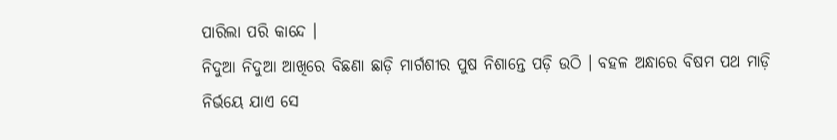ପାରିଲା ପରି କାନ୍ଦେ ।
ନିଦୁଆ ନିଦୁଆ ଆଖିରେ ବିଛଣା ଛାଡ଼ି ମାର୍ଗଶୀର ପୁଷ ନିଶାନ୍ତେ ପଡ଼ି ଉଠି । ବହଳ ଅନ୍ଧାରେ ବିଷମ ପଥ ମାଡ଼ି ନିର୍ଭୟେ ଯାଏ ସେ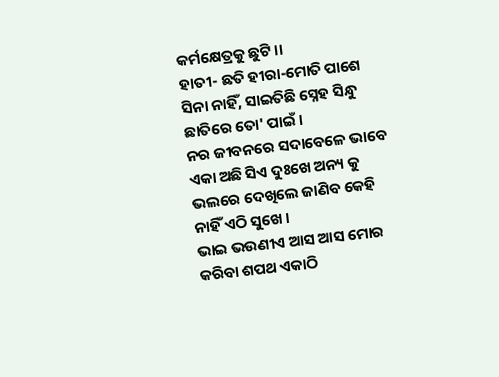କର୍ମକ୍ଷେତ୍ରକୁ ଛୁଟି ।।
ହାତୀ- ଛତି ହୀରା-ମୋତି ପାଶେ ସିନା ନାହିଁ, ସାଇତିଛି ସ୍ନେହ ସିନ୍ଧୁ ଛାତିରେ ତୋ' ପାଇଁ ।
ନର ଜୀବନରେ ସଦାବେଳେ ଭାବେ ଏକା ଅଛି ସିଏ ଦୁଃଖେ ଅନ୍ୟ କୁ ଭଲରେ ଦେଖିଲେ ଜାଣିବ କେହି ନାହିଁ ଏଠି ସୁଖେ ।
ଭାଇ ଭଉଣୀଏ ଆସ ଆସ ମୋର କରିବା ଶପଥ ଏକାଠି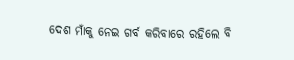ଦେଶ ମାଁକୁ ନେଇ ଗର୍ବ କରିବାରେ ରହିଲେ ବି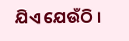ଯିଏ ଯେଉଁଠି ।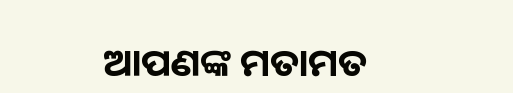ଆପଣଙ୍କ ମତାମତ